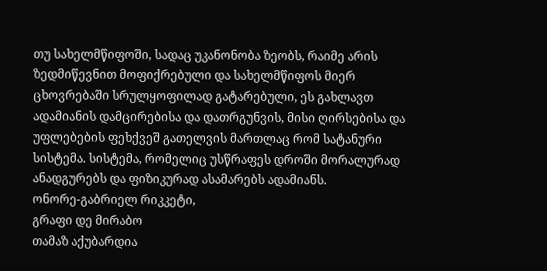თუ სახელმწიფოში, სადაც უკანონობა ზეობს, რაიმე არის ზედმიწევნით მოფიქრებული და სახელმწიფოს მიერ ცხოვრებაში სრულყოფილად გატარებული, ეს გახლავთ ადამიანის დამცირებისა და დათრგუნვის, მისი ღირსებისა და უფლებების ფეხქვეშ გათელვის მართლაც რომ სატანური სისტემა. სისტემა, რომელიც უსწრაფეს დროში მორალურად ანადგურებს და ფიზიკურად ასამარებს ადამიანს.
ონორე-გაბრიელ რიკკეტი,
გრაფი დე მირაბო
თამაზ აქუბარდია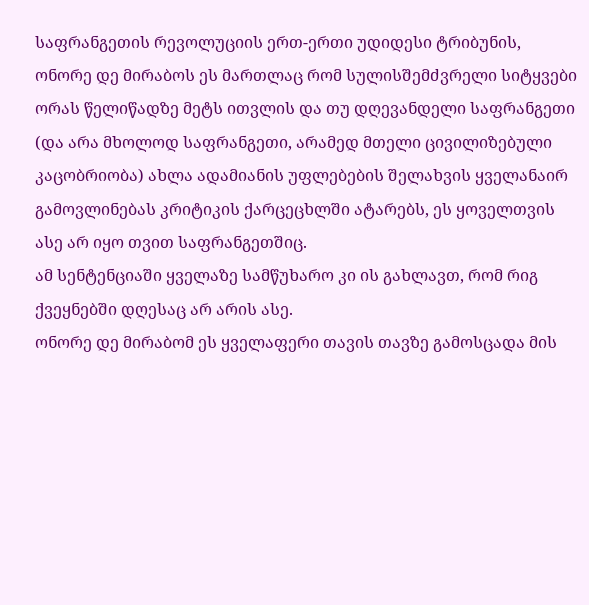საფრანგეთის რევოლუციის ერთ-ერთი უდიდესი ტრიბუნის, ონორე დე მირაბოს ეს მართლაც რომ სულისშემძვრელი სიტყვები ორას წელიწადზე მეტს ითვლის და თუ დღევანდელი საფრანგეთი (და არა მხოლოდ საფრანგეთი, არამედ მთელი ცივილიზებული კაცობრიობა) ახლა ადამიანის უფლებების შელახვის ყველანაირ გამოვლინებას კრიტიკის ქარცეცხლში ატარებს, ეს ყოველთვის ასე არ იყო თვით საფრანგეთშიც.
ამ სენტენციაში ყველაზე სამწუხარო კი ის გახლავთ, რომ რიგ ქვეყნებში დღესაც არ არის ასე.
ონორე დე მირაბომ ეს ყველაფერი თავის თავზე გამოსცადა მის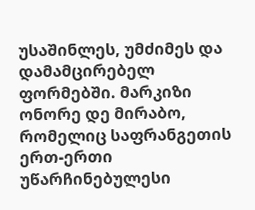უსაშინლეს, უმძიმეს და დამამცირებელ ფორმებში. მარკიზი ონორე დე მირაბო, რომელიც საფრანგეთის ერთ-ერთი უწარჩინებულესი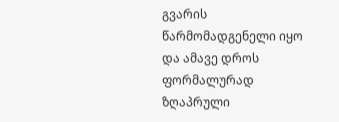გვარის წარმომადგენელი იყო და ამავე დროს ფორმალურად ზღაპრული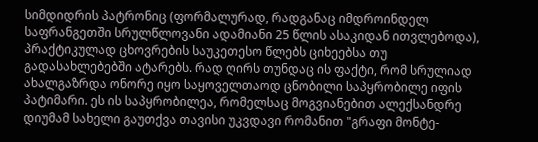სიმდიდრის პატრონიც (ფორმალურად, რადგანაც იმდროინდელ საფრანგეთში სრულწლოვანი ადამიანი 25 წლის ასაკიდან ითვლებოდა), პრაქტიკულად ცხოვრების საუკეთესო წლებს ციხეებსა თუ გადასახლებებში ატარებს. რად ღირს თუნდაც ის ფაქტი, რომ სრულიად ახალგაზრდა ონორე იყო საყოველთაოდ ცნობილი საპყრობილე იფის პატიმარი. ეს ის საპყრობილეა, რომელსაც მოგვიანებით ალექსანდრე დიუმამ სახელი გაუთქვა თავისი უკვდავი რომანით "გრაფი მონტე-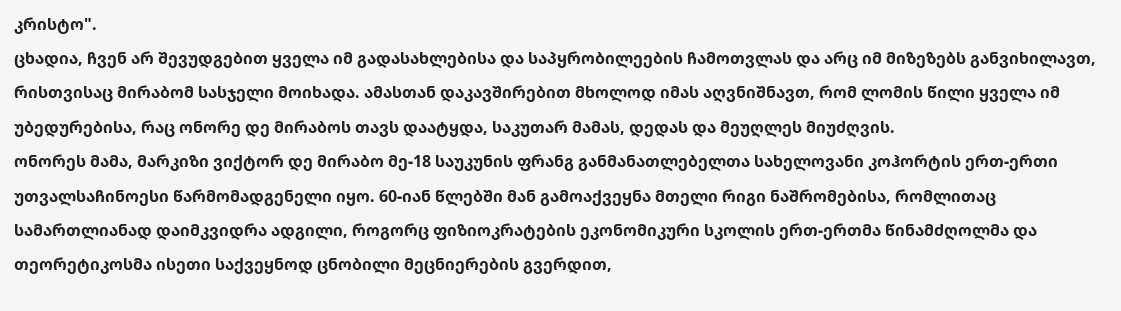კრისტო".
ცხადია, ჩვენ არ შევუდგებით ყველა იმ გადასახლებისა და საპყრობილეების ჩამოთვლას და არც იმ მიზეზებს განვიხილავთ, რისთვისაც მირაბომ სასჯელი მოიხადა. ამასთან დაკავშირებით მხოლოდ იმას აღვნიშნავთ, რომ ლომის წილი ყველა იმ უბედურებისა, რაც ონორე დე მირაბოს თავს დაატყდა, საკუთარ მამას, დედას და მეუღლეს მიუძღვის.
ონორეს მამა, მარკიზი ვიქტორ დე მირაბო მე-18 საუკუნის ფრანგ განმანათლებელთა სახელოვანი კოჰორტის ერთ-ერთი უთვალსაჩინოესი წარმომადგენელი იყო. 60-იან წლებში მან გამოაქვეყნა მთელი რიგი ნაშრომებისა, რომლითაც სამართლიანად დაიმკვიდრა ადგილი, როგორც ფიზიოკრატების ეკონომიკური სკოლის ერთ-ერთმა წინამძღოლმა და თეორეტიკოსმა ისეთი საქვეყნოდ ცნობილი მეცნიერების გვერდით,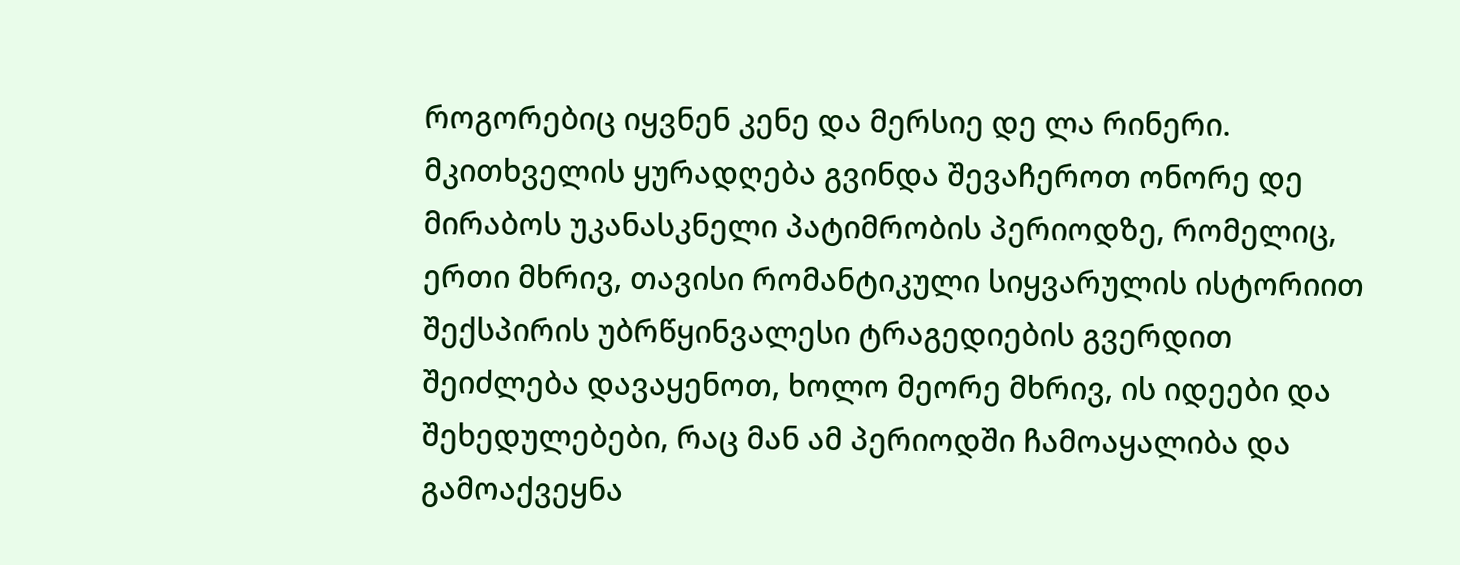როგორებიც იყვნენ კენე და მერსიე დე ლა რინერი.
მკითხველის ყურადღება გვინდა შევაჩეროთ ონორე დე მირაბოს უკანასკნელი პატიმრობის პერიოდზე, რომელიც, ერთი მხრივ, თავისი რომანტიკული სიყვარულის ისტორიით შექსპირის უბრწყინვალესი ტრაგედიების გვერდით შეიძლება დავაყენოთ, ხოლო მეორე მხრივ, ის იდეები და შეხედულებები, რაც მან ამ პერიოდში ჩამოაყალიბა და გამოაქვეყნა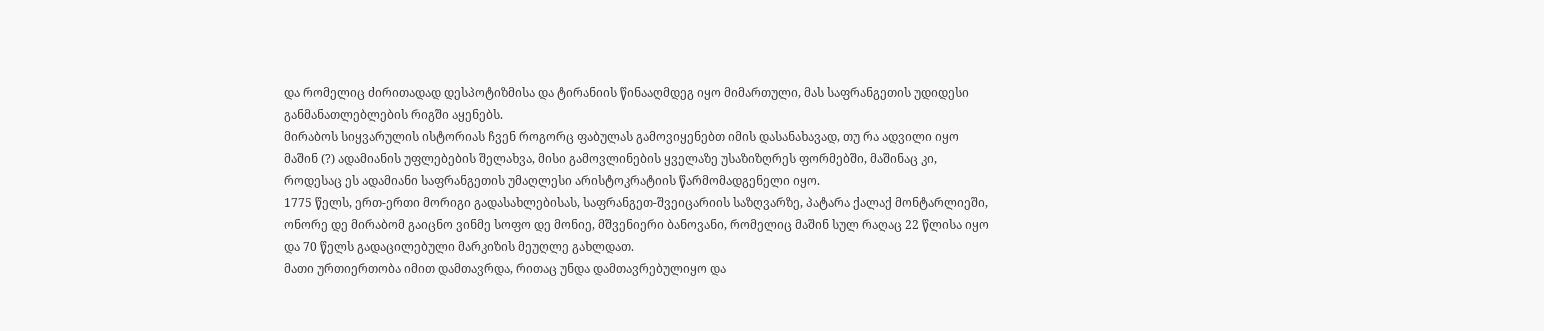და რომელიც ძირითადად დესპოტიზმისა და ტირანიის წინააღმდეგ იყო მიმართული, მას საფრანგეთის უდიდესი განმანათლებლების რიგში აყენებს.
მირაბოს სიყვარულის ისტორიას ჩვენ როგორც ფაბულას გამოვიყენებთ იმის დასანახავად, თუ რა ადვილი იყო მაშინ (?) ადამიანის უფლებების შელახვა, მისი გამოვლინების ყველაზე უსაზიზღრეს ფორმებში, მაშინაც კი, როდესაც ეს ადამიანი საფრანგეთის უმაღლესი არისტოკრატიის წარმომადგენელი იყო.
1775 წელს, ერთ-ერთი მორიგი გადასახლებისას, საფრანგეთ-შვეიცარიის საზღვარზე, პატარა ქალაქ მონტარლიეში, ონორე დე მირაბომ გაიცნო ვინმე სოფო დე მონიე, მშვენიერი ბანოვანი, რომელიც მაშინ სულ რაღაც 22 წლისა იყო და 70 წელს გადაცილებული მარკიზის მეუღლე გახლდათ.
მათი ურთიერთობა იმით დამთავრდა, რითაც უნდა დამთავრებულიყო და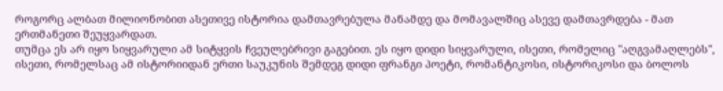როგორც ალბათ მილიონობით ასეთივე ისტორია დამთავრებულა მანამდე და მომავალშიც ასევე დამთავრდება - მათ ერთმანეთი შეუყვარდათ.
თუმცა ეს არ იყო სიყვარული ამ სიტყვის ჩვეულებრივი გაგებით. ეს იყო დიდი სიყვარული, ისეთი, რომელიც "აღგვამაღლებს", ისეთი, რომელსაც ამ ისტორიიდან ერთი საუკუნის შემდეგ დიდი ფრანგი პოეტი, რომანტიკოსი, ისტორიკოსი და ბოლოს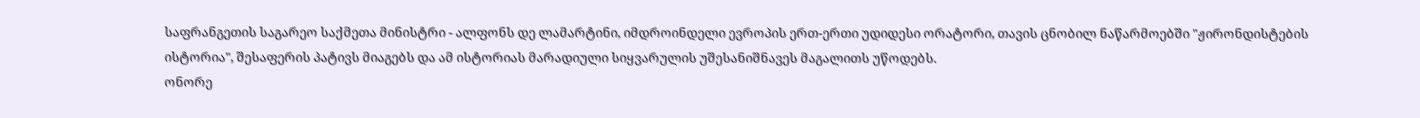საფრანგეთის საგარეო საქმეთა მინისტრი - ალფონს დე ლამარტინი, იმდროინდელი ევროპის ერთ-ერთი უდიდესი ორატორი, თავის ცნობილ ნაწარმოებში "ჟირონდისტების ისტორია", შესაფერის პატივს მიაგებს და ამ ისტორიას მარადიული სიყვარულის უშესანიშნავეს მაგალითს უწოდებს.
ონორე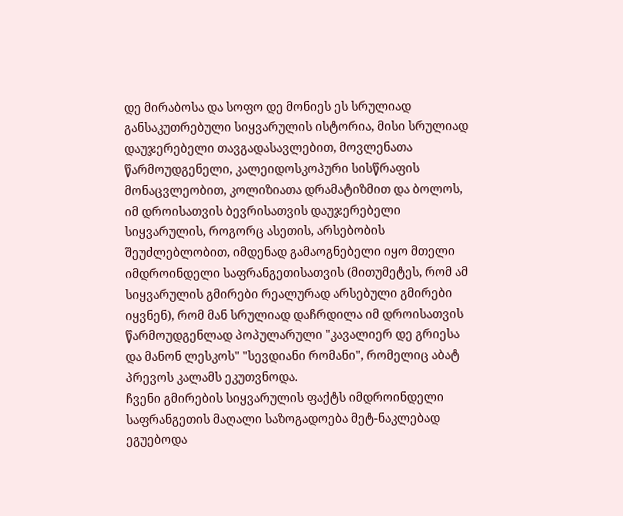დე მირაბოსა და სოფო დე მონიეს ეს სრულიად განსაკუთრებული სიყვარულის ისტორია, მისი სრულიად დაუჯერებელი თავგადასავლებით, მოვლენათა წარმოუდგენელი, კალეიდოსკოპური სისწრაფის მონაცვლეობით, კოლიზიათა დრამატიზმით და ბოლოს, იმ დროისათვის ბევრისათვის დაუჯერებელი სიყვარულის, როგორც ასეთის, არსებობის შეუძლებლობით, იმდენად გამაოგნებელი იყო მთელი იმდროინდელი საფრანგეთისათვის (მითუმეტეს, რომ ამ სიყვარულის გმირები რეალურად არსებული გმირები იყვნენ), რომ მან სრულიად დაჩრდილა იმ დროისათვის წარმოუდგენლად პოპულარული "კავალიერ დე გრიესა და მანონ ლესკოს" "სევდიანი რომანი", რომელიც აბატ პრევოს კალამს ეკუთვნოდა.
ჩვენი გმირების სიყვარულის ფაქტს იმდროინდელი საფრანგეთის მაღალი საზოგადოება მეტ-ნაკლებად ეგუებოდა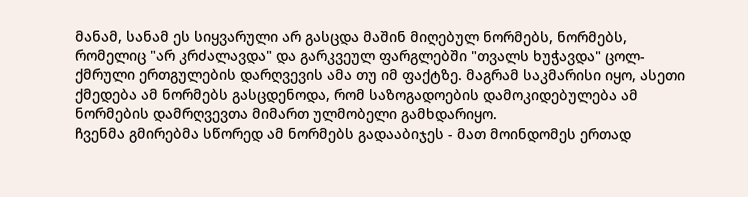მანამ, სანამ ეს სიყვარული არ გასცდა მაშინ მიღებულ ნორმებს, ნორმებს, რომელიც "არ კრძალავდა" და გარკვეულ ფარგლებში "თვალს ხუჭავდა" ცოლ-ქმრული ერთგულების დარღვევის ამა თუ იმ ფაქტზე. მაგრამ საკმარისი იყო, ასეთი ქმედება ამ ნორმებს გასცდენოდა, რომ საზოგადოების დამოკიდებულება ამ ნორმების დამრღვევთა მიმართ ულმობელი გამხდარიყო.
ჩვენმა გმირებმა სწორედ ამ ნორმებს გადააბიჯეს - მათ მოინდომეს ერთად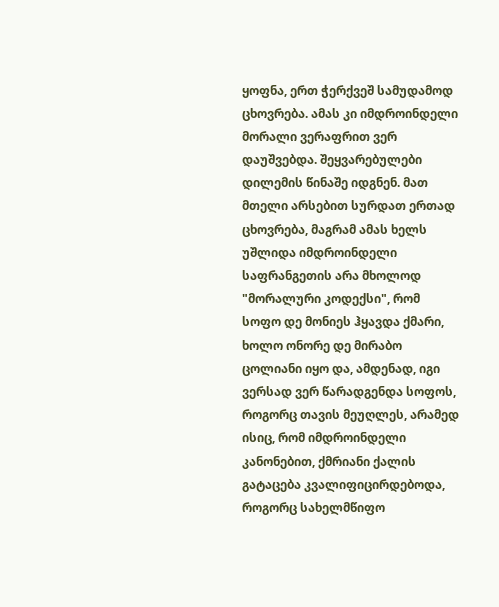ყოფნა, ერთ ჭერქვეშ სამუდამოდ ცხოვრება. ამას კი იმდროინდელი მორალი ვერაფრით ვერ დაუშვებდა. შეყვარებულები დილემის წინაშე იდგნენ. მათ მთელი არსებით სურდათ ერთად ცხოვრება, მაგრამ ამას ხელს უშლიდა იმდროინდელი საფრანგეთის არა მხოლოდ "მორალური კოდექსი", რომ სოფო დე მონიეს ჰყავდა ქმარი, ხოლო ონორე დე მირაბო ცოლიანი იყო და, ამდენად, იგი ვერსად ვერ წარადგენდა სოფოს, როგორც თავის მეუღლეს, არამედ ისიც, რომ იმდროინდელი კანონებით, ქმრიანი ქალის გატაცება კვალიფიცირდებოდა, როგორც სახელმწიფო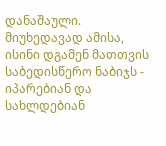დანაშაული.
მიუხედავად ამისა, ისინი დგამენ მათთვის საბედისწერო ნაბიჯს - იპარებიან და სახლდებიან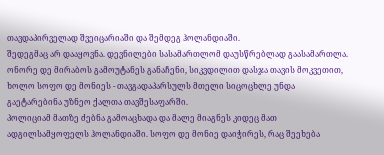თავდაპირველად შვეიცარიაში და შემდეგ ჰოლანდიაში.
შედეგმაც არ დააყოვნა. დევნილები სასამართლომ დაუსწრებლად გაასამართლა. ონორე დე მირაბოს გამოუტანეს განაჩენი, სიკვდილით დასჯა თავის მოკვეთით, ხოლო სოფო დე მონიეს - თავგადაპარსულს მთელი სიცოცხლე უნდა გაეტარებინა უზნეო ქალთა თავშესაფარში.
პოლიციამ მათზე ძებნა გამოაცხადა და მალე მიაგნეს კიდეც მათ ადგილსამყოფელს ჰოლანდიაში. სოფო დე მონიე დაიჭირეს, რაც შეეხება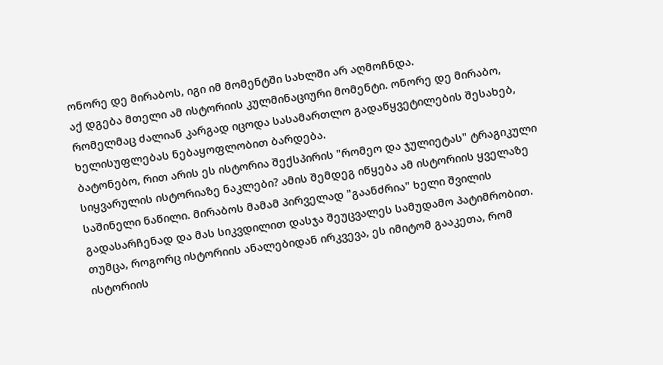ონორე დე მირაბოს, იგი იმ მომენტში სახლში არ აღმოჩნდა.
აქ დგება მთელი ამ ისტორიის კულმინაციური მომენტი. ონორე დე მირაბო, რომელმაც ძალიან კარგად იცოდა სასამართლო გადაწყვეტილების შესახებ, ხელისუფლებას ნებაყოფლობით ბარდება.
ბატონებო, რით არის ეს ისტორია შექსპირის "რომეო და ჯულიეტას" ტრაგიკული სიყვარულის ისტორიაზე ნაკლები? ამის შემდეგ იწყება ამ ისტორიის ყველაზე საშინელი ნაწილი. მირაბოს მამამ პირველად "გაანძრია" ხელი შვილის გადასარჩენად და მას სიკვდილით დასჯა შეუცვალეს სამუდამო პატიმრობით.
თუმცა, როგორც ისტორიის ანალებიდან ირკვევა, ეს იმიტომ გააკეთა, რომ ისტორიის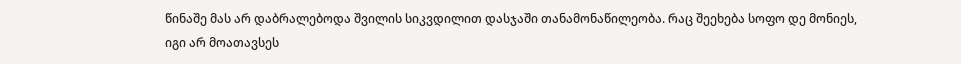წინაშე მას არ დაბრალებოდა შვილის სიკვდილით დასჯაში თანამონაწილეობა. რაც შეეხება სოფო დე მონიეს, იგი არ მოათავსეს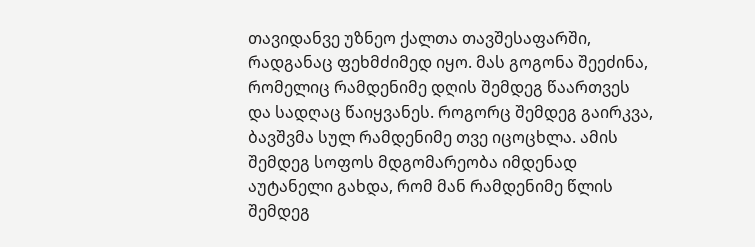თავიდანვე უზნეო ქალთა თავშესაფარში, რადგანაც ფეხმძიმედ იყო. მას გოგონა შეეძინა, რომელიც რამდენიმე დღის შემდეგ წაართვეს და სადღაც წაიყვანეს. როგორც შემდეგ გაირკვა, ბავშვმა სულ რამდენიმე თვე იცოცხლა. ამის შემდეგ სოფოს მდგომარეობა იმდენად აუტანელი გახდა, რომ მან რამდენიმე წლის შემდეგ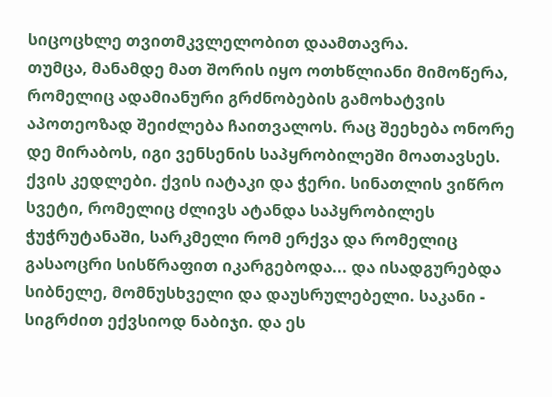სიცოცხლე თვითმკვლელობით დაამთავრა.
თუმცა, მანამდე მათ შორის იყო ოთხწლიანი მიმოწერა, რომელიც ადამიანური გრძნობების გამოხატვის აპოთეოზად შეიძლება ჩაითვალოს. რაც შეეხება ონორე დე მირაბოს, იგი ვენსენის საპყრობილეში მოათავსეს.
ქვის კედლები. ქვის იატაკი და ჭერი. სინათლის ვიწრო სვეტი, რომელიც ძლივს ატანდა საპყრობილეს ჭუჭრუტანაში, სარკმელი რომ ერქვა და რომელიც გასაოცრი სისწრაფით იკარგებოდა... და ისადგურებდა სიბნელე, მომნუსხველი და დაუსრულებელი. საკანი - სიგრძით ექვსიოდ ნაბიჯი. და ეს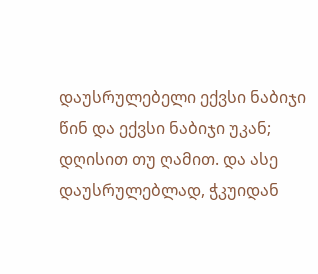დაუსრულებელი ექვსი ნაბიჯი წინ და ექვსი ნაბიჯი უკან; დღისით თუ ღამით. და ასე დაუსრულებლად, ჭკუიდან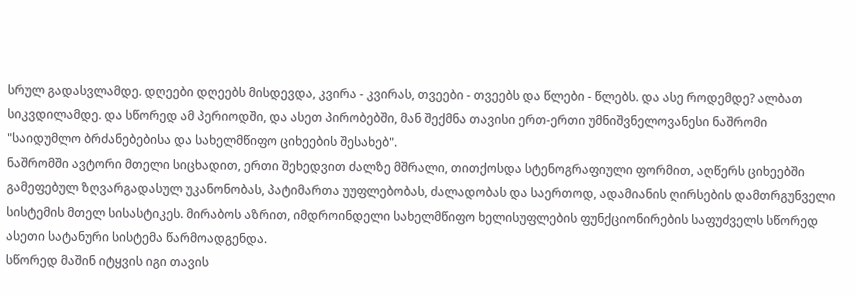სრულ გადასვლამდე. დღეები დღეებს მისდევდა, კვირა - კვირას, თვეები - თვეებს და წლები - წლებს. და ასე როდემდე? ალბათ სიკვდილამდე. და სწორედ ამ პერიოდში, და ასეთ პირობებში, მან შექმნა თავისი ერთ-ერთი უმნიშვნელოვანესი ნაშრომი "საიდუმლო ბრძანებებისა და სახელმწიფო ციხეების შესახებ".
ნაშრომში ავტორი მთელი სიცხადით, ერთი შეხედვით ძალზე მშრალი, თითქოსდა სტენოგრაფიული ფორმით, აღწერს ციხეებში გამეფებულ ზღვარგადასულ უკანონობას, პატიმართა უუფლებობას, ძალადობას და საერთოდ, ადამიანის ღირსების დამთრგუნველი სისტემის მთელ სისასტიკეს. მირაბოს აზრით, იმდროინდელი სახელმწიფო ხელისუფლების ფუნქციონირების საფუძველს სწორედ ასეთი სატანური სისტემა წარმოადგენდა.
სწორედ მაშინ იტყვის იგი თავის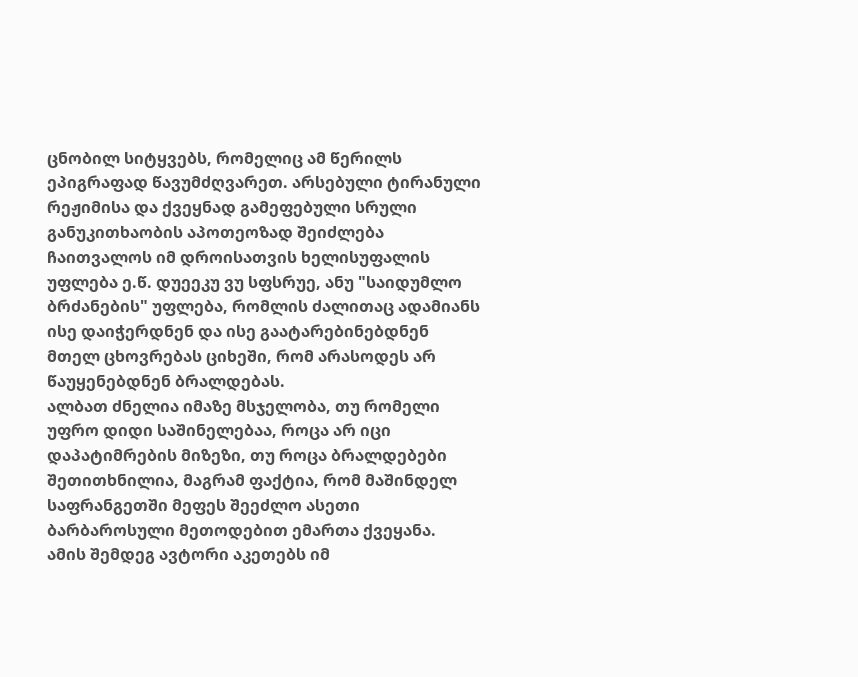ცნობილ სიტყვებს, რომელიც ამ წერილს ეპიგრაფად წავუმძღვარეთ. არსებული ტირანული რეჟიმისა და ქვეყნად გამეფებული სრული განუკითხაობის აპოთეოზად შეიძლება ჩაითვალოს იმ დროისათვის ხელისუფალის უფლება ე.წ. დუეეკუ ვუ სფსრუე, ანუ "საიდუმლო ბრძანების" უფლება, რომლის ძალითაც ადამიანს ისე დაიჭერდნენ და ისე გაატარებინებდნენ მთელ ცხოვრებას ციხეში, რომ არასოდეს არ წაუყენებდნენ ბრალდებას.
ალბათ ძნელია იმაზე მსჯელობა, თუ რომელი უფრო დიდი საშინელებაა, როცა არ იცი დაპატიმრების მიზეზი, თუ როცა ბრალდებები შეთითხნილია, მაგრამ ფაქტია, რომ მაშინდელ საფრანგეთში მეფეს შეეძლო ასეთი ბარბაროსული მეთოდებით ემართა ქვეყანა.
ამის შემდეგ ავტორი აკეთებს იმ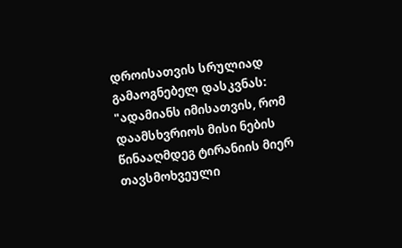დროისათვის სრულიად გამაოგნებელ დასკვნას: "ადამიანს იმისათვის, რომ დაამსხვრიოს მისი ნების წინააღმდეგ ტირანიის მიერ თავსმოხვეული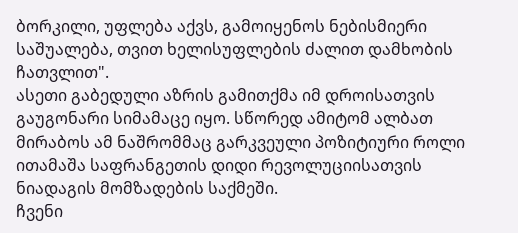ბორკილი, უფლება აქვს, გამოიყენოს ნებისმიერი საშუალება, თვით ხელისუფლების ძალით დამხობის ჩათვლით".
ასეთი გაბედული აზრის გამითქმა იმ დროისათვის გაუგონარი სიმამაცე იყო. სწორედ ამიტომ ალბათ მირაბოს ამ ნაშრომმაც გარკვეული პოზიტიური როლი ითამაშა საფრანგეთის დიდი რევოლუციისათვის ნიადაგის მომზადების საქმეში.
ჩვენი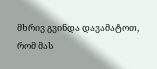მხრივ გვინდა დავამატოთ, რომ მას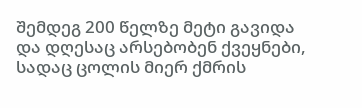შემდეგ 200 წელზე მეტი გავიდა და დღესაც არსებობენ ქვეყნები, სადაც ცოლის მიერ ქმრის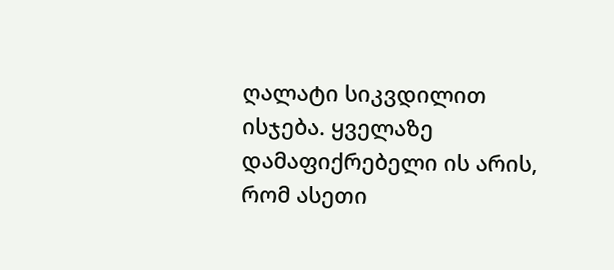ღალატი სიკვდილით ისჯება. ყველაზე დამაფიქრებელი ის არის, რომ ასეთი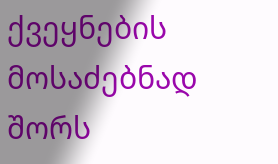ქვეყნების მოსაძებნად შორს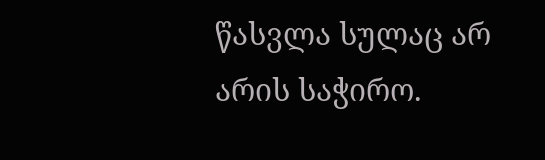წასვლა სულაც არ არის საჭირო.